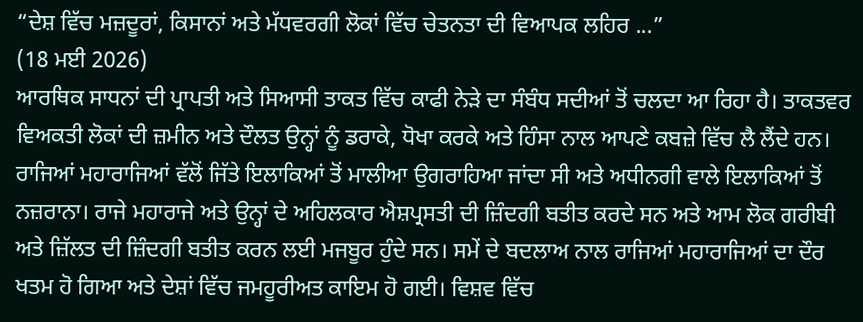“ਦੇਸ਼ ਵਿੱਚ ਮਜ਼ਦੂਰਾਂ, ਕਿਸਾਨਾਂ ਅਤੇ ਮੱਧਵਰਗੀ ਲੋਕਾਂ ਵਿੱਚ ਚੇਤਨਤਾ ਦੀ ਵਿਆਪਕ ਲਹਿਰ ...”
(18 ਮਈ 2026)
ਆਰਥਿਕ ਸਾਧਨਾਂ ਦੀ ਪ੍ਰਾਪਤੀ ਅਤੇ ਸਿਆਸੀ ਤਾਕਤ ਵਿੱਚ ਕਾਫੀ ਨੇੜੇ ਦਾ ਸੰਬੰਧ ਸਦੀਆਂ ਤੋਂ ਚਲਦਾ ਆ ਰਿਹਾ ਹੈ। ਤਾਕਤਵਰ ਵਿਅਕਤੀ ਲੋਕਾਂ ਦੀ ਜ਼ਮੀਨ ਅਤੇ ਦੌਲਤ ਉਨ੍ਹਾਂ ਨੂੰ ਡਰਾਕੇ, ਧੋਖਾ ਕਰਕੇ ਅਤੇ ਹਿੰਸਾ ਨਾਲ ਆਪਣੇ ਕਬਜ਼ੇ ਵਿੱਚ ਲੈ ਲੈਂਦੇ ਹਨ। ਰਾਜਿਆਂ ਮਹਾਰਾਜਿਆਂ ਵੱਲੋਂ ਜਿੱਤੇ ਇਲਾਕਿਆਂ ਤੋਂ ਮਾਲੀਆ ਉਗਰਾਹਿਆ ਜਾਂਦਾ ਸੀ ਅਤੇ ਅਧੀਨਗੀ ਵਾਲੇ ਇਲਾਕਿਆਂ ਤੋਂ ਨਜ਼ਰਾਨਾ। ਰਾਜੇ ਮਹਾਰਾਜੇ ਅਤੇ ਉਨ੍ਹਾਂ ਦੇ ਅਹਿਲਕਾਰ ਐਸ਼ਪ੍ਰਸਤੀ ਦੀ ਜ਼ਿੰਦਗੀ ਬਤੀਤ ਕਰਦੇ ਸਨ ਅਤੇ ਆਮ ਲੋਕ ਗਰੀਬੀ ਅਤੇ ਜ਼ਿੱਲਤ ਦੀ ਜ਼ਿੰਦਗੀ ਬਤੀਤ ਕਰਨ ਲਈ ਮਜਬੂਰ ਹੁੰਦੇ ਸਨ। ਸਮੇਂ ਦੇ ਬਦਲਾਅ ਨਾਲ ਰਾਜਿਆਂ ਮਹਾਰਾਜਿਆਂ ਦਾ ਦੌਰ ਖਤਮ ਹੋ ਗਿਆ ਅਤੇ ਦੇਸ਼ਾਂ ਵਿੱਚ ਜਮਹੂਰੀਅਤ ਕਾਇਮ ਹੋ ਗਈ। ਵਿਸ਼ਵ ਵਿੱਚ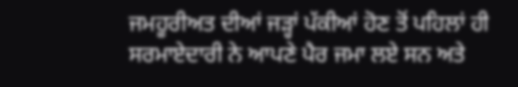ਜਮਹੂਰੀਅਤ ਦੀਆਂ ਜੜ੍ਹਾਂ ਪੱਕੀਆਂ ਹੋਣ ਤੋਂ ਪਹਿਲਾਂ ਹੀ ਸਰਮਾਏਦਾਰੀ ਨੇ ਆਪਣੇ ਪੈਰ ਜਮਾ ਲਏ ਸਨ ਅਤੇ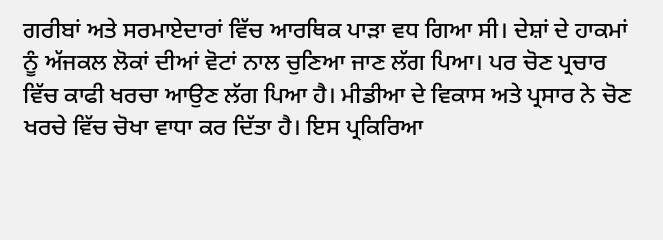ਗਰੀਬਾਂ ਅਤੇ ਸਰਮਾਏਦਾਰਾਂ ਵਿੱਚ ਆਰਥਿਕ ਪਾੜਾ ਵਧ ਗਿਆ ਸੀ। ਦੇਸ਼ਾਂ ਦੇ ਹਾਕਮਾਂ ਨੂੰ ਅੱਜਕਲ ਲੋਕਾਂ ਦੀਆਂ ਵੋਟਾਂ ਨਾਲ ਚੁਣਿਆ ਜਾਣ ਲੱਗ ਪਿਆ। ਪਰ ਚੋਣ ਪ੍ਰਚਾਰ ਵਿੱਚ ਕਾਫੀ ਖਰਚਾ ਆਉਣ ਲੱਗ ਪਿਆ ਹੈ। ਮੀਡੀਆ ਦੇ ਵਿਕਾਸ ਅਤੇ ਪ੍ਰਸਾਰ ਨੇ ਚੋਣ ਖਰਚੇ ਵਿੱਚ ਚੋਖਾ ਵਾਧਾ ਕਰ ਦਿੱਤਾ ਹੈ। ਇਸ ਪ੍ਰਕਿਰਿਆ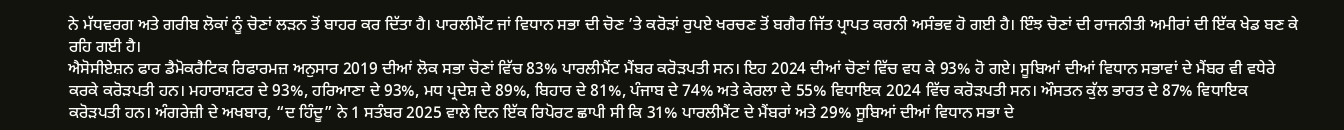ਨੇ ਮੱਧਵਰਗ ਅਤੇ ਗਰੀਬ ਲੋਕਾਂ ਨੂੰ ਚੋਣਾਂ ਲੜਨ ਤੋਂ ਬਾਹਰ ਕਰ ਦਿੱਤਾ ਹੈ। ਪਾਰਲੀਮੈਂਟ ਜਾਂ ਵਿਧਾਨ ਸਭਾ ਦੀ ਚੋਣ ’ਤੇ ਕਰੋੜਾਂ ਰੁਪਏ ਖਰਚਣ ਤੋਂ ਬਗੈਰ ਜਿੱਤ ਪ੍ਰਾਪਤ ਕਰਨੀ ਅਸੰਭਵ ਹੋ ਗਈ ਹੈ। ਇੰਝ ਚੋਣਾਂ ਦੀ ਰਾਜਨੀਤੀ ਅਮੀਰਾਂ ਦੀ ਇੱਕ ਖੇਡ ਬਣ ਕੇ ਰਹਿ ਗਈ ਹੈ।
ਐਸੋਸੀਏਸ਼ਨ ਫਾਰ ਡੈਮੋਕਰੈਟਿਕ ਰਿਫਾਰਮਜ਼ ਅਨੁਸਾਰ 2019 ਦੀਆਂ ਲੋਕ ਸਭਾ ਚੋਣਾਂ ਵਿੱਚ 83% ਪਾਰਲੀਮੈਂਟ ਮੈਂਬਰ ਕਰੋੜਪਤੀ ਸਨ। ਇਹ 2024 ਦੀਆਂ ਚੋਣਾਂ ਵਿੱਚ ਵਧ ਕੇ 93% ਹੋ ਗਏ। ਸੂਬਿਆਂ ਦੀਆਂ ਵਿਧਾਨ ਸਭਾਵਾਂ ਦੇ ਮੈਂਬਰ ਵੀ ਵਧੇਰੇ ਕਰਕੇ ਕਰੋੜਪਤੀ ਹਨ। ਮਹਾਰਾਸ਼ਟਰ ਦੇ 93%, ਹਰਿਆਣਾ ਦੇ 93%, ਮਧ ਪ੍ਰਦੇਸ਼ ਦੇ 89%, ਬਿਹਾਰ ਦੇ 81%, ਪੰਜਾਬ ਦੇ 74% ਅਤੇ ਕੇਰਲਾ ਦੇ 55% ਵਿਧਾਇਕ 2024 ਵਿੱਚ ਕਰੋੜਪਤੀ ਸਨ। ਔਸਤਨ ਕੁੱਲ ਭਾਰਤ ਦੇ 87% ਵਿਧਾਇਕ ਕਰੋੜਪਤੀ ਹਨ। ਅੰਗਰੇਜ਼ੀ ਦੇ ਅਖਬਾਰ, “ਦ ਹਿੰਦੂ” ਨੇ 1 ਸਤੰਬਰ 2025 ਵਾਲੇ ਦਿਨ ਇੱਕ ਰਿਪੋਰਟ ਛਾਪੀ ਸੀ ਕਿ 31% ਪਾਰਲੀਮੈਂਟ ਦੇ ਮੈਂਬਰਾਂ ਅਤੇ 29% ਸੂਬਿਆਂ ਦੀਆਂ ਵਿਧਾਨ ਸਭਾ ਦੇ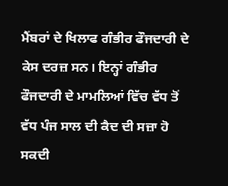ਮੈਂਬਰਾਂ ਦੇ ਖਿਲਾਫ ਗੰਭੀਰ ਫੌਜਦਾਰੀ ਦੇ ਕੇਸ ਦਰਜ਼ ਸਨ। ਇਨ੍ਹਾਂ ਗੰਭੀਰ ਫੌਜਦਾਰੀ ਦੇ ਮਾਮਲਿਆਂ ਵਿੱਚ ਵੱਧ ਤੋਂ ਵੱਧ ਪੰਜ ਸਾਲ ਦੀ ਕੈਦ ਦੀ ਸਜ਼ਾ ਹੋ ਸਕਦੀ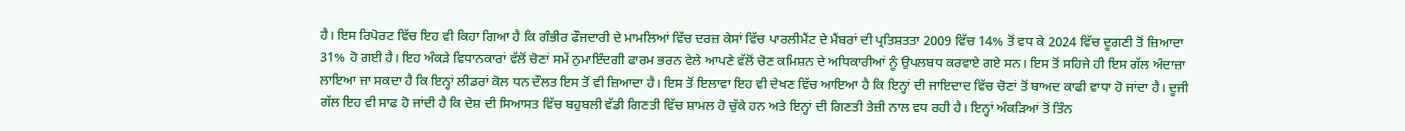ਹੈ। ਇਸ ਰਿਪੋਰਟ ਵਿੱਚ ਇਹ ਵੀ ਕਿਹਾ ਗਿਆ ਹੈ ਕਿ ਗੰਭੀਰ ਫੌਜਦਾਰੀ ਦੇ ਮਾਮਲਿਆਂ ਵਿੱਚ ਦਰਜ਼ ਕੇਸਾਂ ਵਿੱਚ ਪਾਰਲੀਮੈਂਟ ਦੇ ਮੈਂਬਰਾਂ ਦੀ ਪ੍ਰਤਿਸ਼ਤਤਾ 2009 ਵਿੱਚ 14% ਤੋਂ ਵਧ ਕੇ 2024 ਵਿੱਚ ਦੂਗਣੀ ਤੋਂ ਜ਼ਿਆਦਾ 31% ਹੋ ਗਈ ਹੈ। ਇਹ ਅੰਕੜੇ ਵਿਧਾਨਕਾਰਾਂ ਵੱਲੋਂ ਚੋਣਾਂ ਸਮੇਂ ਨੁਮਾਇੰਦਗੀ ਫਾਰਮ ਭਰਨ ਵੇਲੇ ਆਪਣੇ ਵੱਲੋਂ ਚੋਣ ਕਮਿਸ਼ਨ ਦੇ ਅਧਿਕਾਰੀਆਂ ਨੂੰ ਉਪਲਬਧ ਕਰਵਾਏ ਗਏ ਸਨ। ਇਸ ਤੋਂ ਸਹਿਜੇ ਹੀ ਇਸ ਗੱਲ ਅੰਦਾਜ਼ਾ ਲਾਇਆ ਜਾ ਸਕਦਾ ਹੈ ਕਿ ਇਨ੍ਹਾਂ ਲੀਡਰਾਂ ਕੋਲ ਧਨ ਦੌਲਤ ਇਸ ਤੋਂ ਵੀ ਜ਼ਿਆਦਾ ਹੈ। ਇਸ ਤੋਂ ਇਲਾਵਾ ਇਹ ਵੀ ਦੇਖਣ ਵਿੱਚ ਆਇਆ ਹੈ ਕਿ ਇਨ੍ਹਾਂ ਦੀ ਜਾਇਦਾਦ ਵਿੱਚ ਚੋਣਾਂ ਤੋਂ ਬਾਅਦ ਕਾਫੀ ਵਾਧਾ ਹੋ ਜਾਂਦਾ ਹੈ। ਦੂਜੀ ਗੱਲ ਇਹ ਵੀ ਸਾਫ ਹੋ ਜਾਂਦੀ ਹੈ ਕਿ ਦੇਸ਼ ਦੀ ਸਿਆਸਤ ਵਿੱਚ ਬਹੁਬਲੀ ਵੱਡੀ ਗਿਣਤੀ ਵਿੱਚ ਸ਼ਾਮਲ ਹੋ ਚੁੱਕੇ ਹਨ ਅਤੇ ਇਨ੍ਹਾਂ ਦੀ ਗਿਣਤੀ ਤੇਜ਼ੀ ਨਾਲ ਵਧ ਰਹੀ ਹੈ। ਇਨ੍ਹਾਂ ਅੰਕੜਿਆਂ ਤੋਂ ਤਿੰਨ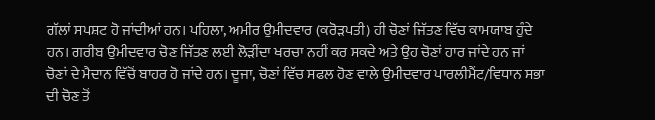ਗੱਲਾਂ ਸਪਸ਼ਟ ਹੋ ਜਾਂਦੀਆਂ ਹਨ। ਪਹਿਲਾ, ਅਮੀਰ ਉਮੀਦਵਾਰ (ਕਰੋੜਪਤੀ) ਹੀ ਚੋਣਾਂ ਜਿੱਤਣ ਵਿੱਚ ਕਾਮਯਾਬ ਹੁੰਦੇ ਹਨ। ਗਰੀਬ ਉਮੀਦਵਾਰ ਚੋਣ ਜਿੱਤਣ ਲਈ ਲੋੜੀਂਦਾ ਖਰਚਾ ਨਹੀਂ ਕਰ ਸਕਦੇ ਅਤੇ ਉਹ ਚੋਣਾਂ ਹਾਰ ਜਾਂਦੇ ਹਨ ਜਾਂ ਚੋਣਾਂ ਦੇ ਮੈਦਾਨ ਵਿੱਚੋਂ ਬਾਹਰ ਹੋ ਜਾਂਦੇ ਹਨ। ਦੂਜਾ, ਚੋਣਾਂ ਵਿੱਚ ਸਫਲ ਹੋਣ ਵਾਲੇ ਉਮੀਦਵਾਰ ਪਾਰਲੀਮੈਂਟ/ਵਿਧਾਨ ਸਭਾ ਦੀ ਚੋਣ ਤੋਂ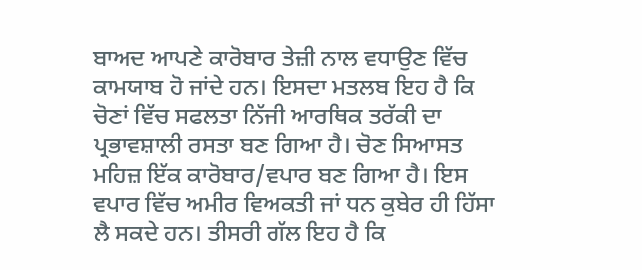ਬਾਅਦ ਆਪਣੇ ਕਾਰੋਬਾਰ ਤੇਜ਼ੀ ਨਾਲ ਵਧਾਉਣ ਵਿੱਚ ਕਾਮਯਾਬ ਹੋ ਜਾਂਦੇ ਹਨ। ਇਸਦਾ ਮਤਲਬ ਇਹ ਹੈ ਕਿ ਚੋਣਾਂ ਵਿੱਚ ਸਫਲਤਾ ਨਿੱਜੀ ਆਰਥਿਕ ਤਰੱਕੀ ਦਾ ਪ੍ਰਭਾਵਸ਼ਾਲੀ ਰਸਤਾ ਬਣ ਗਿਆ ਹੈ। ਚੋਣ ਸਿਆਸਤ ਮਹਿਜ਼ ਇੱਕ ਕਾਰੋਬਾਰ/ਵਪਾਰ ਬਣ ਗਿਆ ਹੈ। ਇਸ ਵਪਾਰ ਵਿੱਚ ਅਮੀਰ ਵਿਅਕਤੀ ਜਾਂ ਧਨ ਕੁਬੇਰ ਹੀ ਹਿੱਸਾ ਲੈ ਸਕਦੇ ਹਨ। ਤੀਸਰੀ ਗੱਲ ਇਹ ਹੈ ਕਿ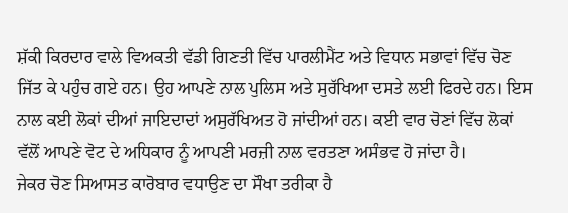ਸ਼ੱਕੀ ਕਿਰਦਾਰ ਵਾਲੇ ਵਿਅਕਤੀ ਵੱਡੀ ਗਿਣਤੀ ਵਿੱਚ ਪਾਰਲੀਮੈਂਟ ਅਤੇ ਵਿਧਾਨ ਸਭਾਵਾਂ ਵਿੱਚ ਚੋਣ ਜਿੱਤ ਕੇ ਪਹੁੰਚ ਗਏ ਹਨ। ਉਹ ਆਪਣੇ ਨਾਲ ਪੁਲਿਸ ਅਤੇ ਸੁਰੱਖਿਆ ਦਸਤੇ ਲਈ ਫਿਰਦੇ ਹਨ। ਇਸ ਨਾਲ ਕਈ ਲੋਕਾਂ ਦੀਆਂ ਜਾਇਦਾਦਾਂ ਅਸੁਰੱਖਿਅਤ ਹੋ ਜਾਂਦੀਆਂ ਹਨ। ਕਈ ਵਾਰ ਚੋਣਾਂ ਵਿੱਚ ਲੋਕਾਂ ਵੱਲੋਂ ਆਪਣੇ ਵੋਟ ਦੇ ਅਧਿਕਾਰ ਨੂੰ ਆਪਣੀ ਮਰਜ਼ੀ ਨਾਲ ਵਰਤਣਾ ਅਸੰਭਵ ਹੋ ਜਾਂਦਾ ਹੈ।
ਜੇਕਰ ਚੋਣ ਸਿਆਸਤ ਕਾਰੋਬਾਰ ਵਧਾਉਣ ਦਾ ਸੌਖਾ ਤਰੀਕਾ ਹੈ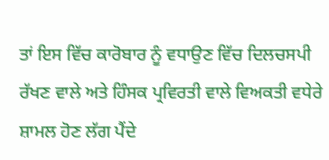ਤਾਂ ਇਸ ਵਿੱਚ ਕਾਰੋਬਾਰ ਨੂੰ ਵਧਾਉਣ ਵਿੱਚ ਦਿਲਚਸਪੀ ਰੱਖਣ ਵਾਲੇ ਅਤੇ ਹਿੰਸਕ ਪ੍ਰਵਿਰਤੀ ਵਾਲੇ ਵਿਅਕਤੀ ਵਧੇਰੇ ਸ਼ਾਮਲ ਹੋਣ ਲੱਗ ਪੈਂਦੇ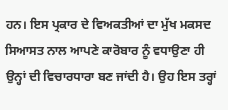ਹਨ। ਇਸ ਪ੍ਰਕਾਰ ਦੇ ਵਿਅਕਤੀਆਂ ਦਾ ਮੁੱਖ ਮਕਸਦ ਸਿਆਸਤ ਨਾਲ ਆਪਣੇ ਕਾਰੋਬਾਰ ਨੂੰ ਵਧਾਉਣਾ ਹੀ ਉਨ੍ਹਾਂ ਦੀ ਵਿਚਾਰਧਾਰਾ ਬਣ ਜਾਂਦੀ ਹੈ। ਉਹ ਇਸ ਤਰ੍ਹਾਂ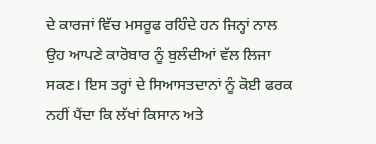ਦੇ ਕਾਰਜਾਂ ਵਿੱਚ ਮਸਰੂਫ ਰਹਿੰਦੇ ਹਨ ਜਿਨ੍ਹਾਂ ਨਾਲ ਉਹ ਆਪਣੇ ਕਾਰੋਬਾਰ ਨੂੰ ਬੁਲੰਦੀਆਂ ਵੱਲ ਲਿਜਾ ਸਕਣ। ਇਸ ਤਰ੍ਹਾਂ ਦੇ ਸਿਆਸਤਦਾਨਾਂ ਨੂੰ ਕੋਈ ਫਰਕ ਨਹੀਂ ਪੈਂਦਾ ਕਿ ਲੱਖਾਂ ਕਿਸਾਨ ਅਤੇ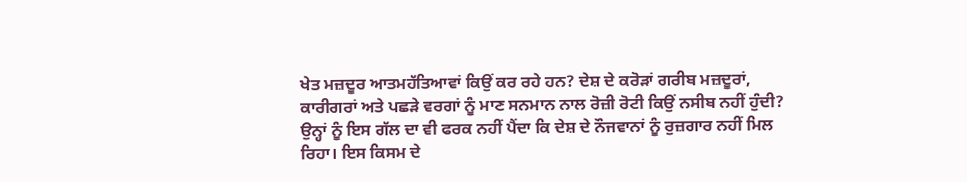ਖੇਤ ਮਜ਼ਦੂਰ ਆਤਮਹੱਤਿਆਵਾਂ ਕਿਉਂ ਕਰ ਰਹੇ ਹਨ? ਦੇਸ਼ ਦੇ ਕਰੋੜਾਂ ਗਰੀਬ ਮਜ਼ਦੂਰਾਂ, ਕਾਰੀਗਰਾਂ ਅਤੇ ਪਛੜੇ ਵਰਗਾਂ ਨੂੰ ਮਾਣ ਸਨਮਾਨ ਨਾਲ ਰੋਜ਼ੀ ਰੋਟੀ ਕਿਉਂ ਨਸੀਬ ਨਹੀਂ ਹੁੰਦੀ? ਉਨ੍ਹਾਂ ਨੂੰ ਇਸ ਗੱਲ ਦਾ ਵੀ ਫਰਕ ਨਹੀਂ ਪੈਂਦਾ ਕਿ ਦੇਸ਼ ਦੇ ਨੌਜਵਾਨਾਂ ਨੂੰ ਰੁਜ਼ਗਾਰ ਨਹੀਂ ਮਿਲ ਰਿਹਾ। ਇਸ ਕਿਸਮ ਦੇ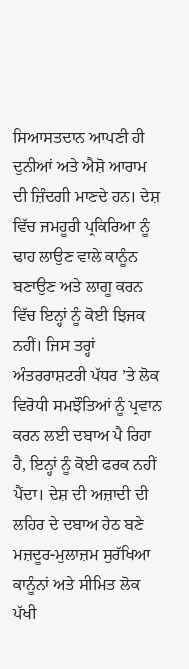ਸਿਆਸਤਦਾਨ ਆਪਣੀ ਹੀ ਦੁਨੀਆਂ ਅਤੇ ਐਸ਼ੋ ਆਰਾਮ ਦੀ ਜ਼ਿੰਦਗੀ ਮਾਣਦੇ ਹਨ। ਦੇਸ਼ ਵਿੱਚ ਜਮਹੂਰੀ ਪ੍ਰਕਿਰਿਆ ਨੂੰ ਢਾਹ ਲਾਉਣ ਵਾਲੇ ਕਾਨੂੰਨ ਬਣਾਉਣ ਅਤੇ ਲਾਗੂ ਕਰਨ ਵਿੱਚ ਇਨ੍ਹਾਂ ਨੂੰ ਕੋਈ ਝਿਜਕ ਨਹੀਂ। ਜਿਸ ਤਰ੍ਹਾਂ ਅੰਤਰਰਾਸ਼ਟਰੀ ਪੱਧਰ ’ਤੇ ਲੋਕ ਵਿਰੋਧੀ ਸਮਝੌਤਿਆਂ ਨੂੰ ਪ੍ਰਵਾਨ ਕਰਨ ਲਈ ਦਬਾਅ ਪੈ ਰਿਹਾ ਹੈ, ਇਨ੍ਹਾਂ ਨੂੰ ਕੋਈ ਫਰਕ ਨਹੀਂ ਪੈਂਦਾ। ਦੇਸ਼ ਦੀ ਅਜ਼ਾਦੀ ਦੀ ਲਹਿਰ ਦੇ ਦਬਾਅ ਹੇਠ ਬਣੇ ਮਜ਼ਦੂਰ-ਮੁਲਾਜ਼ਮ ਸੁਰੱਖਿਆ ਕਾਨੂੰਨਾਂ ਅਤੇ ਸੀਮਿਤ ਲੋਕ ਪੱਖੀ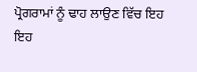ਪ੍ਰੋਗਰਾਮਾਂ ਨੂੰ ਢਾਹ ਲਾਉਣ ਵਿੱਚ ਇਹ ਇਹ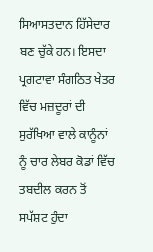ਸਿਆਸਤਦਾਨ ਹਿੱਸੇਦਾਰ ਬਣ ਚੁੱਕੇ ਹਨ। ਇਸਦਾ ਪ੍ਰਗਟਾਵਾ ਸੰਗਠਿਤ ਖੇਤਰ ਵਿੱਚ ਮਜ਼ਦੂਰਾਂ ਦੀ ਸੁਰੱਖਿਆ ਵਾਲੇ ਕਾਨੂੰਨਾਂ ਨੂੰ ਚਾਰ ਲੇਬਰ ਕੋਡਾਂ ਵਿੱਚ ਤਬਦੀਲ ਕਰਨ ਤੋਂ ਸਪੱਸ਼ਟ ਹੁੰਦਾ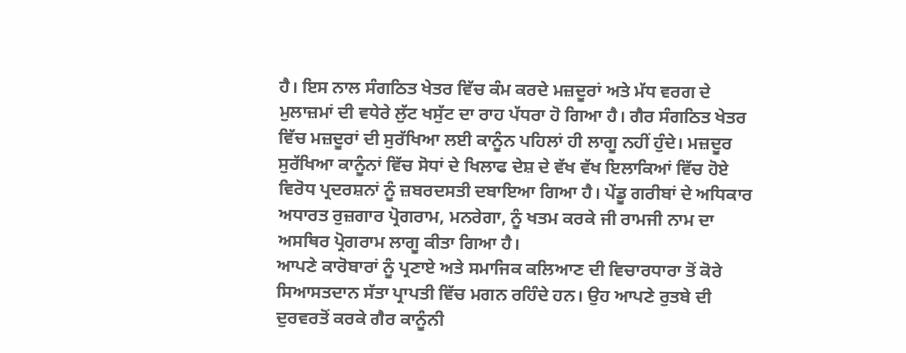ਹੈ। ਇਸ ਨਾਲ ਸੰਗਠਿਤ ਖੇਤਰ ਵਿੱਚ ਕੰਮ ਕਰਦੇ ਮਜ਼ਦੂਰਾਂ ਅਤੇ ਮੱਧ ਵਰਗ ਦੇ ਮੁਲਾਜ਼ਮਾਂ ਦੀ ਵਧੇਰੇ ਲੁੱਟ ਖਸੁੱਟ ਦਾ ਰਾਹ ਪੱਧਰਾ ਹੋ ਗਿਆ ਹੈ। ਗੈਰ ਸੰਗਠਿਤ ਖੇਤਰ ਵਿੱਚ ਮਜ਼ਦੂਰਾਂ ਦੀ ਸੁਰੱਖਿਆ ਲਈ ਕਾਨੂੰਨ ਪਹਿਲਾਂ ਹੀ ਲਾਗੂ ਨਹੀਂ ਹੁੰਦੇ। ਮਜ਼ਦੂਰ ਸੁਰੱਖਿਆ ਕਾਨੂੰਨਾਂ ਵਿੱਚ ਸੋਧਾਂ ਦੇ ਖਿਲਾਫ ਦੇਸ਼ ਦੇ ਵੱਖ ਵੱਖ ਇਲਾਕਿਆਂ ਵਿੱਚ ਹੋਏ ਵਿਰੋਧ ਪ੍ਰਦਰਸ਼ਨਾਂ ਨੂੰ ਜ਼ਬਰਦਸਤੀ ਦਬਾਇਆ ਗਿਆ ਹੈ। ਪੇਂਡੂ ਗਰੀਬਾਂ ਦੇ ਅਧਿਕਾਰ ਅਧਾਰਤ ਰੁਜ਼ਗਾਰ ਪ੍ਰੋਗਰਾਮ, ਮਨਰੇਗਾ, ਨੂੰ ਖਤਮ ਕਰਕੇ ਜੀ ਰਾਮਜੀ ਨਾਮ ਦਾ ਅਸਥਿਰ ਪ੍ਰੋਗਰਾਮ ਲਾਗੂ ਕੀਤਾ ਗਿਆ ਹੈ।
ਆਪਣੇ ਕਾਰੋਬਾਰਾਂ ਨੂੰ ਪ੍ਰਣਾਏ ਅਤੇ ਸਮਾਜਿਕ ਕਲਿਆਣ ਦੀ ਵਿਚਾਰਧਾਰਾ ਤੋਂ ਕੋਰੇ ਸਿਆਸਤਦਾਨ ਸੱਤਾ ਪ੍ਰਾਪਤੀ ਵਿੱਚ ਮਗਨ ਰਹਿੰਦੇ ਹਨ। ਉਹ ਆਪਣੇ ਰੁਤਬੇ ਦੀ ਦੁਰਵਰਤੋਂ ਕਰਕੇ ਗੈਰ ਕਾਨੂੰਨੀ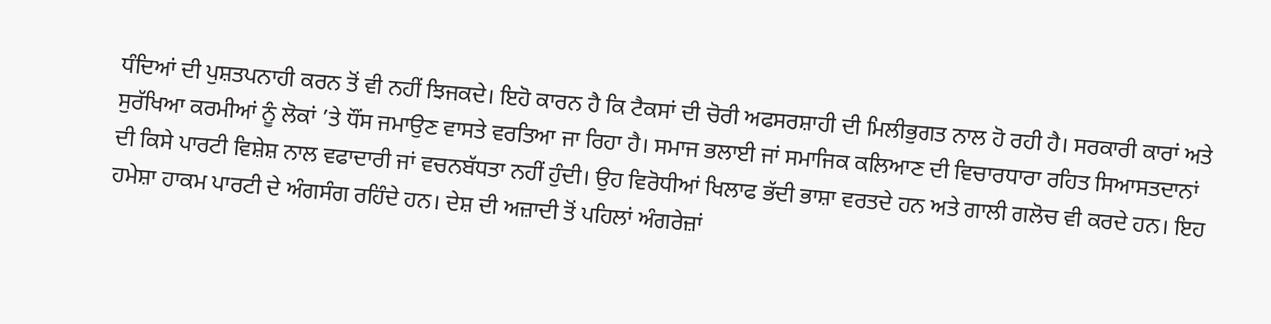ਧੰਦਿਆਂ ਦੀ ਪੁਸ਼ਤਪਨਾਹੀ ਕਰਨ ਤੋਂ ਵੀ ਨਹੀਂ ਝਿਜਕਦੇ। ਇਹੋ ਕਾਰਨ ਹੈ ਕਿ ਟੈਕਸਾਂ ਦੀ ਚੋਰੀ ਅਫਸਰਸ਼ਾਹੀ ਦੀ ਮਿਲੀਭੁਗਤ ਨਾਲ ਹੋ ਰਹੀ ਹੈ। ਸਰਕਾਰੀ ਕਾਰਾਂ ਅਤੇ ਸੁਰੱਖਿਆ ਕਰਮੀਆਂ ਨੂੰ ਲੋਕਾਂ ’ਤੇ ਧੌਂਸ ਜਮਾਉਣ ਵਾਸਤੇ ਵਰਤਿਆ ਜਾ ਰਿਹਾ ਹੈ। ਸਮਾਜ ਭਲਾਈ ਜਾਂ ਸਮਾਜਿਕ ਕਲਿਆਣ ਦੀ ਵਿਚਾਰਧਾਰਾ ਰਹਿਤ ਸਿਆਸਤਦਾਨਾਂ ਦੀ ਕਿਸੇ ਪਾਰਟੀ ਵਿਸ਼ੇਸ਼ ਨਾਲ ਵਫਾਦਾਰੀ ਜਾਂ ਵਚਨਬੱਧਤਾ ਨਹੀਂ ਹੁੰਦੀ। ਉਹ ਵਿਰੋਧੀਆਂ ਖਿਲਾਫ ਭੱਦੀ ਭਾਸ਼ਾ ਵਰਤਦੇ ਹਨ ਅਤੇ ਗਾਲੀ ਗਲੋਚ ਵੀ ਕਰਦੇ ਹਨ। ਇਹ ਹਮੇਸ਼ਾ ਹਾਕਮ ਪਾਰਟੀ ਦੇ ਅੰਗਸੰਗ ਰਹਿੰਦੇ ਹਨ। ਦੇਸ਼ ਦੀ ਅਜ਼ਾਦੀ ਤੋਂ ਪਹਿਲਾਂ ਅੰਗਰੇਜ਼ਾਂ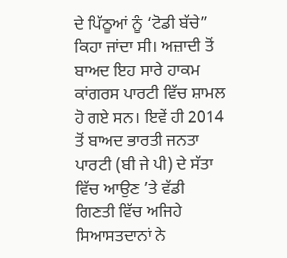ਦੇ ਪਿੱਠੂਆਂ ਨੂੰ ‘ਟੋਡੀ ਬੱਚੇ” ਕਿਹਾ ਜਾਂਦਾ ਸੀ। ਅਜ਼ਾਦੀ ਤੋਂ ਬਾਅਦ ਇਹ ਸਾਰੇ ਹਾਕਮ ਕਾਂਗਰਸ ਪਾਰਟੀ ਵਿੱਚ ਸ਼ਾਮਲ ਹੋ ਗਏ ਸਨ। ਇਵੇਂ ਹੀ 2014 ਤੋਂ ਬਾਅਦ ਭਾਰਤੀ ਜਨਤਾ ਪਾਰਟੀ (ਬੀ ਜੇ ਪੀ) ਦੇ ਸੱਤਾ ਵਿੱਚ ਆਉਣ ’ਤੇ ਵੱਡੀ ਗਿਣਤੀ ਵਿੱਚ ਅਜਿਹੇ ਸਿਆਸਤਦਾਨਾਂ ਨੇ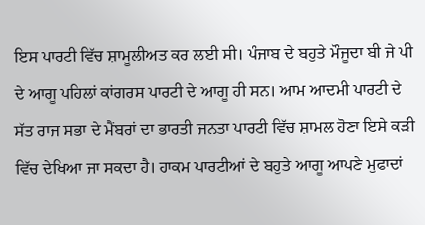ਇਸ ਪਾਰਟੀ ਵਿੱਚ ਸ਼ਾਮੂਲੀਅਤ ਕਰ ਲਈ ਸੀ। ਪੰਜਾਬ ਦੇ ਬਹੁਤੇ ਮੌਜੂਦਾ ਬੀ ਜੇ ਪੀ ਦੇ ਆਗੂ ਪਹਿਲਾਂ ਕਾਂਗਰਸ ਪਾਰਟੀ ਦੇ ਆਗੂ ਹੀ ਸਨ। ਆਮ ਆਦਮੀ ਪਾਰਟੀ ਦੇ ਸੱਤ ਰਾਜ ਸਭਾ ਦੇ ਮੈਂਬਰਾਂ ਦਾ ਭਾਰਤੀ ਜਨਤਾ ਪਾਰਟੀ ਵਿੱਚ ਸ਼ਾਮਲ ਹੋਣਾ ਇਸੇ ਕੜੀ ਵਿੱਚ ਦੇਖਿਆ ਜਾ ਸਕਦਾ ਹੈ। ਹਾਕਮ ਪਾਰਟੀਆਂ ਦੇ ਬਹੁਤੇ ਆਗੂ ਆਪਣੇ ਮੁਫਾਦਾਂ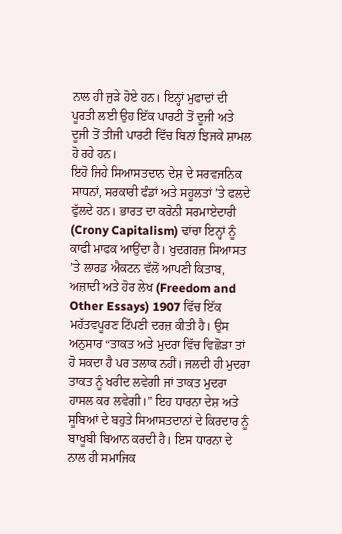ਨਾਲ ਹੀ ਜੁੜੇ ਹੋਏ ਹਨ। ਇਨ੍ਹਾਂ ਮੁਫਾਦਾਂ ਦੀ ਪੂਰਤੀ ਲਈ ਉਹ ਇੱਕ ਪਾਰਟੀ ਤੋਂ ਦੂਜੀ ਅਤੇ ਦੂਜੀ ਤੋਂ ਤੀਜੀ ਪਾਰਟੀ ਵਿੱਚ ਬਿਨਾਂ ਝਿਜਕੇ ਸ਼ਾਮਲ ਹੋ ਰਹੇ ਹਨ।
ਇਹੋ ਜਿਹੇ ਸਿਆਸਤਦਾਨ ਦੇਸ਼ ਦੇ ਸਰਵਜਨਿਕ ਸਾਧਨਾਂ, ਸਰਕਾਰੀ ਫੰਡਾਂ ਅਤੇ ਸਹੂਲਤਾਂ ’ਤੇ ਫਲਦੇ ਫੁੱਲਦੇ ਹਨ। ਭਾਰਤ ਦਾ ਕਰੋਨੀ ਸਰਮਾਏਦਾਰੀ (Crony Capitalism) ਢਾਂਚਾ ਇਨ੍ਹਾਂ ਨੂੰ ਕਾਫੀ ਮਾਫਕ ਆਉਂਦਾ ਹੈ। ਖੁਦਗਰਜ਼ ਸਿਆਸਤ ’ਤੇ ਲਾਰਡ ਐਕਟਨ ਵੱਲੋਂ ਆਪਣੀ ਕਿਤਾਬ, ਅਜ਼ਾਦੀ ਅਤੇ ਹੋਰ ਲੇਖ (Freedom and Other Essays) 1907 ਵਿੱਚ ਇੱਕ ਮਹੱਤਵਪੂਰਣ ਟਿੱਪਣੀ ਦਰਜ਼ ਕੀਤੀ ਹੈ। ਉਸ ਅਨੁਸਾਰ “ਤਾਕਤ ਅਤੇ ਮੁਦਰਾ ਵਿੱਚ ਵਿਛੋੜਾ ਤਾਂ ਹੋ ਸਕਦਾ ਹੈ ਪਰ ਤਲਾਕ ਨਹੀਂ। ਜਲਦੀ ਹੀ ਮੁਦਰਾ ਤਾਕਤ ਨੂੰ ਖਰੀਦ ਲਵੇਗੀ ਜਾਂ ਤਾਕਤ ਮੁਦਰਾ ਹਾਸਲ ਕਰ ਲਵੇਗੀ।” ਇਹ ਧਾਰਨਾ ਦੇਸ਼ ਅਤੇ ਸੂਬਿਆਂ ਦੇ ਬਹੁਤੇ ਸਿਆਸਤਦਾਨਾਂ ਦੇ ਕਿਰਦਾਰ ਨੂੰ ਬਾਖੂਬੀ ਬਿਆਨ ਕਰਦੀ ਹੈ। ਇਸ ਧਾਰਨਾ ਦੇ ਨਾਲ ਹੀ ਸਮਾਜਿਕ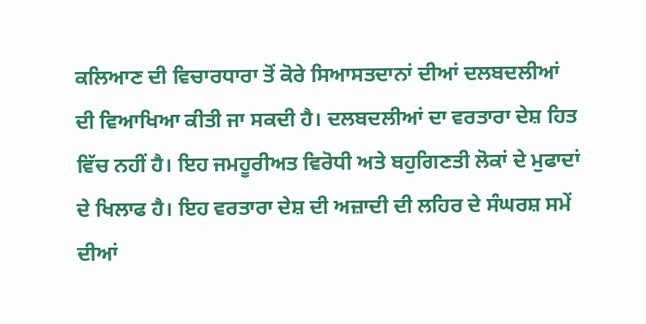ਕਲਿਆਣ ਦੀ ਵਿਚਾਰਧਾਰਾ ਤੋਂ ਕੋਰੇ ਸਿਆਸਤਦਾਨਾਂ ਦੀਆਂ ਦਲਬਦਲੀਆਂ ਦੀ ਵਿਆਖਿਆ ਕੀਤੀ ਜਾ ਸਕਦੀ ਹੈ। ਦਲਬਦਲੀਆਂ ਦਾ ਵਰਤਾਰਾ ਦੇਸ਼ ਹਿਤ ਵਿੱਚ ਨਹੀਂ ਹੈ। ਇਹ ਜਮਹੂਰੀਅਤ ਵਿਰੋਧੀ ਅਤੇ ਬਹੁਗਿਣਤੀ ਲੋਕਾਂ ਦੇ ਮੁਫਾਦਾਂ ਦੇ ਖਿਲਾਫ ਹੈ। ਇਹ ਵਰਤਾਰਾ ਦੇਸ਼ ਦੀ ਅਜ਼ਾਦੀ ਦੀ ਲਹਿਰ ਦੇ ਸੰਘਰਸ਼ ਸਮੇਂ ਦੀਆਂ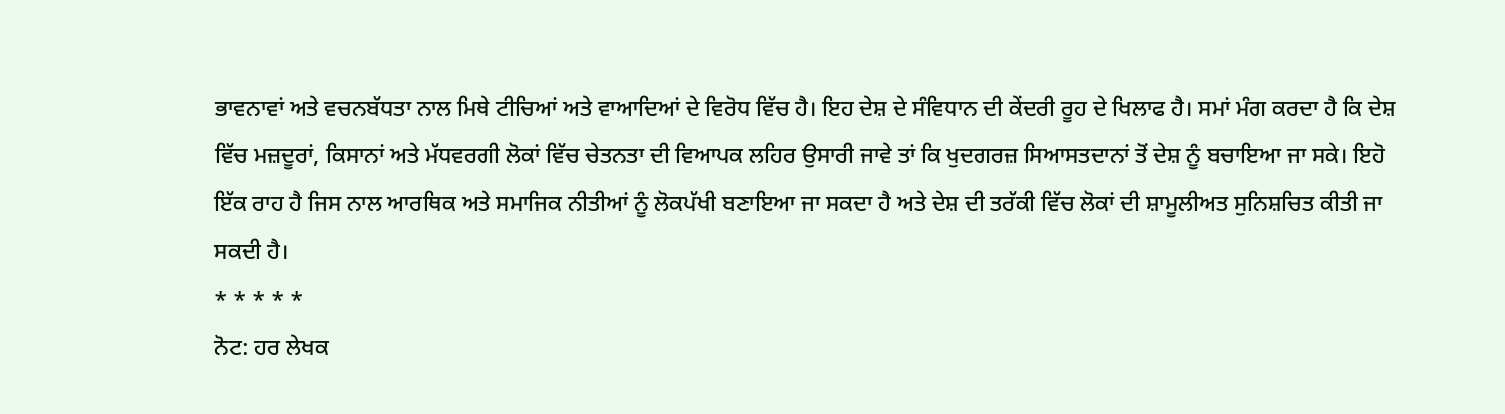ਭਾਵਨਾਵਾਂ ਅਤੇ ਵਚਨਬੱਧਤਾ ਨਾਲ ਮਿਥੇ ਟੀਚਿਆਂ ਅਤੇ ਵਾਆਦਿਆਂ ਦੇ ਵਿਰੋਧ ਵਿੱਚ ਹੈ। ਇਹ ਦੇਸ਼ ਦੇ ਸੰਵਿਧਾਨ ਦੀ ਕੇਂਦਰੀ ਰੂਹ ਦੇ ਖਿਲਾਫ ਹੈ। ਸਮਾਂ ਮੰਗ ਕਰਦਾ ਹੈ ਕਿ ਦੇਸ਼ ਵਿੱਚ ਮਜ਼ਦੂਰਾਂ, ਕਿਸਾਨਾਂ ਅਤੇ ਮੱਧਵਰਗੀ ਲੋਕਾਂ ਵਿੱਚ ਚੇਤਨਤਾ ਦੀ ਵਿਆਪਕ ਲਹਿਰ ਉਸਾਰੀ ਜਾਵੇ ਤਾਂ ਕਿ ਖੁਦਗਰਜ਼ ਸਿਆਸਤਦਾਨਾਂ ਤੋਂ ਦੇਸ਼ ਨੂੰ ਬਚਾਇਆ ਜਾ ਸਕੇ। ਇਹੋ ਇੱਕ ਰਾਹ ਹੈ ਜਿਸ ਨਾਲ ਆਰਥਿਕ ਅਤੇ ਸਮਾਜਿਕ ਨੀਤੀਆਂ ਨੂੰ ਲੋਕਪੱਖੀ ਬਣਾਇਆ ਜਾ ਸਕਦਾ ਹੈ ਅਤੇ ਦੇਸ਼ ਦੀ ਤਰੱਕੀ ਵਿੱਚ ਲੋਕਾਂ ਦੀ ਸ਼ਾਮੂਲੀਅਤ ਸੁਨਿਸ਼ਚਿਤ ਕੀਤੀ ਜਾ ਸਕਦੀ ਹੈ।
* * * * *
ਨੋਟ: ਹਰ ਲੇਖਕ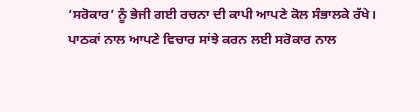‘ਸਰੋਕਾਰ’ ਨੂੰ ਭੇਜੀ ਗਈ ਰਚਨਾ ਦੀ ਕਾਪੀ ਆਪਣੇ ਕੋਲ ਸੰਭਾਲਕੇ ਰੱਖੇ।
ਪਾਠਕਾਂ ਨਾਲ ਆਪਣੇ ਵਿਚਾਰ ਸਾਂਝੇ ਕਰਨ ਲਈ ਸਰੋਕਾਰ ਨਾਲ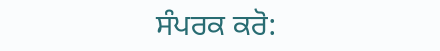ਸੰਪਰਕ ਕਰੋ: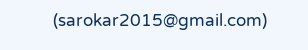(sarokar2015@gmail.com)